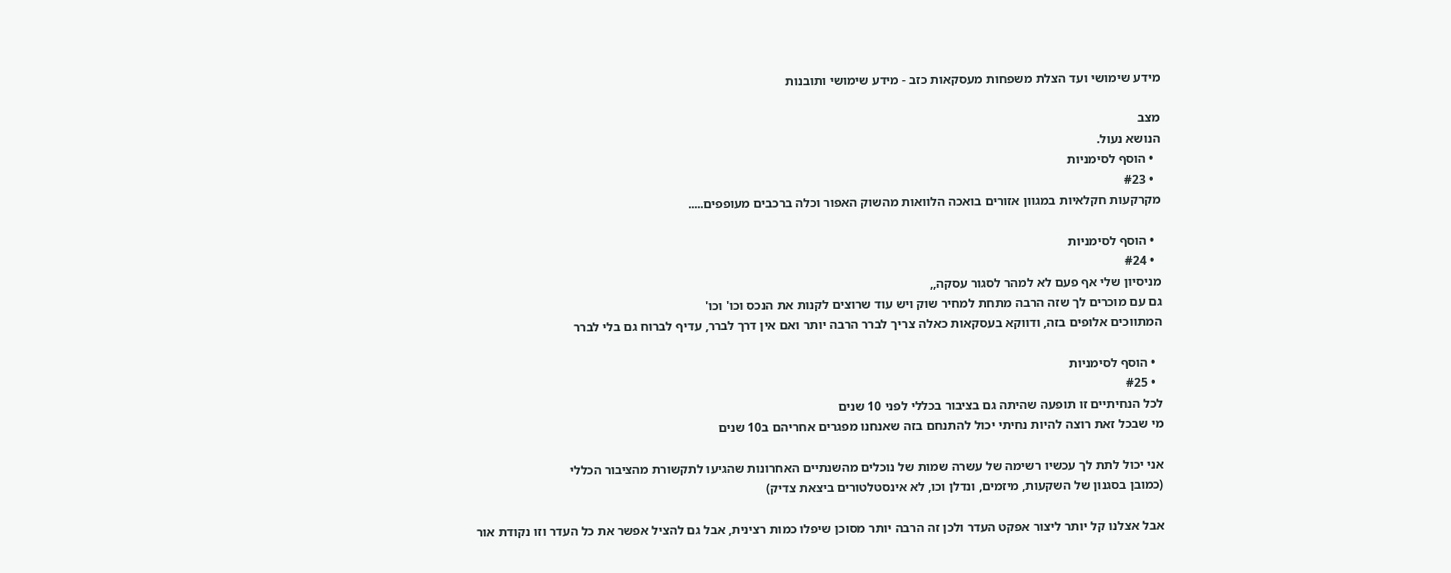מידע שימושי ועד הצלת משפחות מעסקאות כזב - מידע שימושי ותובנות

מצב
הנושא נעול.
  • הוסף לסימניות
  • #23
מקרקעות חקלאיות במגוון אזורים בואכה הלוואות מהשוק האפור וכלה ברכבים מעופפים.....

  • הוסף לסימניות
  • #24
מניסיון שלי אף פעם לא למהר לסגור עסקה,,
גם עם מוכרים לך שזה הרבה מתחת למחיר שוק ויש עוד שרוצים לקנות את הנכס וכו' וכו'
המתווכים אלופים בזה, ודווקא בעסקאות כאלה צריך לברר הרבה יותר ואם אין דרך לברר, עדיף לברוח גם בלי לברר

  • הוסף לסימניות
  • #25
לכל הנחיתיים זו תופעה שהיתה גם בציבור בכללי לפני 10 שנים
מי שבכל זאת רוצה להיות נחיתי יכול להתנחם בזה שאנחנו מפגרים אחריהם ב10 שנים

אני יכול לתת לך עכשיו רשימה של עשרה שמות של נוכלים מהשנתיים האחרונות שהגיעו לתקשורת מהציבור הכללי
(כמובן בסגנון של השקעות, מיזמים, ונדלן וכו, לא אינסטלטורים ביצאת צדיק)

אבל אצלנו קל יותר ליצור אפקט העדר ולכן זה הרבה יותר מסוכן שיפלו כמות רצינית, אבל גם להציל אפשר את כל העדר וזו נקודת אור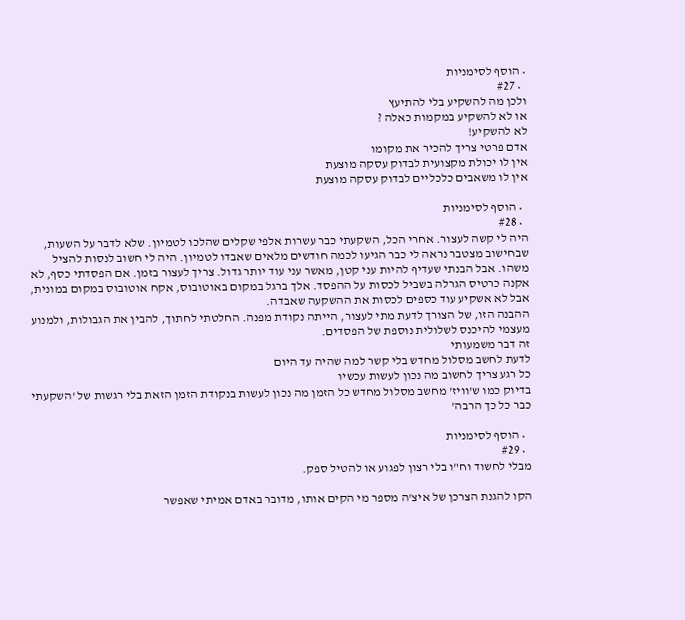• הוסף לסימניות
  • #27
ולכן מה להשקיע בלי להתיעץ
או לא להשקיע במקמות כאלה ?
לא להשקיע!
אדם פרטי צריך להכיר את מקומו
אין לו יכולת מקצועית לבדוק עסקה מוצעת
אין לו משאבים כלכליים לבדוק עסקה מוצעת

  • הוסף לסימניות
  • #28
היה לי קשה לעצור. אחרי הכל, השקעתי כבר עשרות אלפי שקלים שהלכו לטמיון. שלא לדבר על השעות, שבחישוב מצטבר נראה לי כבר הגיעו לכמה חודשים מלאים שאבדו לטמיון. היה לי חשוב לנסות להציל משהו. אבל הבנתי שעדיף להיות עני קטן, מאשר עני עוד יותר גדול. צריך לעצור בזמן. אם הפסדתי כסף, לא אקנה כרטיס הגרלה בשביל לכסות על ההפסד. אלך ברגל במקום באוטובוס, אקח אוטובוס במקום במונית, אבל לא אשקיע עוד כספים לכסות את ההשקעה שאבדה.
ההבנה הזו, של הצורך לדעת מתי לעצור, הייתה נקודת מפנה. החלטתי לחתוך, להבין את הגבולות, ולמנוע מעצמי להיכנס לשלולית נוספת של הפסדים.
זה דבר משמעותי
לדעת לחשב מסלול מחדש בלי קשר למה שהיה עד היום
כל רגע צריך לחשוב מה נכון לעשות עכשיו
בדיוק כמו ש'וויז' מחשב מסלול מחדש כל הזמן מה נכון לעשות בנקודת הזמן הזאת בלי רגשות של 'השקעתי כבר כל כך הרבה'

  • הוסף לסימניות
  • #29
מבלי לחשוד וח"ו בלי רצון לפגוע או להטיל ספק.

הקו להגנת הצרכן של איצ'ה מספר מי הקים אותו, מדובר באדם אמיתי שאפשר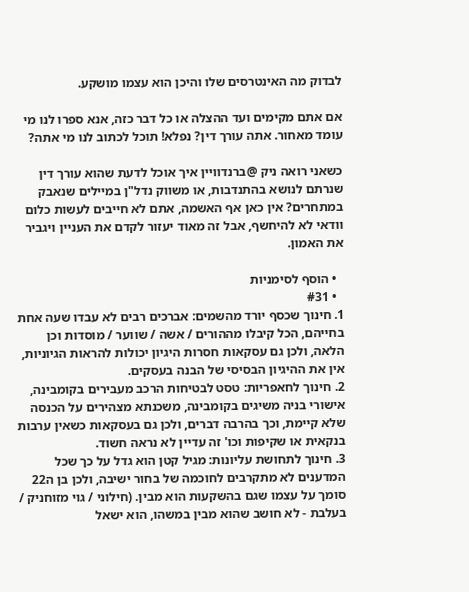לבדוק מה האינטרסים שלו והיכן הוא עצמו מושקע.

אם אתם מקימים ועד ההצלה או כל דבר כזה, אנא ספרו לנו מי עומד מאחור. אתה עורך דין? נפלא! תוכל לכתוב לנו מי אתה?

כשאני רואה ניק @ברנדוויין איך אוכל לדעת שהוא עורך דין שנרתם לנושא בהתנדבות, או משווק נדל"ן במיילים שנאבק במתחרים? אין כאן אף האשמה, אתם לא חייבים לעשות כלום וודאי לא להיחשף, אבל זה מאוד יעזור לקדם את העניין ויגביר את האמון.

  • הוסף לסימניות
  • #31
1. חינוך שכסף יורד מהשמים: אברכים רבים לא עבדו שעה אחת בחייהם, הכל קיבלו מההורים / אשה / שווער / מוסדות וכן הלאה, ולכן גם עסקאות חסרות היגיון יכולות להראות הגיוניות, אין את ההיגיון הבסיסי של הבנה בעסקים.
2. חינוך לחאפריות: טסט לבטיחות הרכב מעבירים בקומבינה, אישורי בניה משיגים בקומבינה, משכנתא מצהירים על הכנסה שלא קיימת, וכך בהרבה דברים, ולכן גם בעסקאות כשאין ערבות בנקאית או שקיפות וכו' זה עדיין לא נראה חשוד.
3. חינוך לתחושת עליונות: מגיל קטן הוא גדל על כך שכל המדענים לא מתקרבים לחוכמה של בחור ישיבה, ולכן בן ה22 סומך על עצמו שגם בהשקעות הוא מבין. (חילוני / גוי מזוחניק / בעלבת - לא חושב שהוא מבין במשהו, הוא ישאל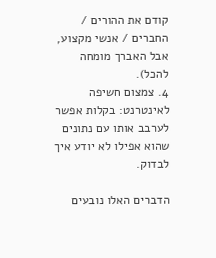קודם את ההורים / החברים / אנשי מקצוע, אבל האברך מומחה להכל).
4. צמצום חשיפה לאינטרנט: בקלות אפשר לערבב אותו עם נתונים שהוא אפילו לא יודע איך לבדוק.

הדברים האלו נובעים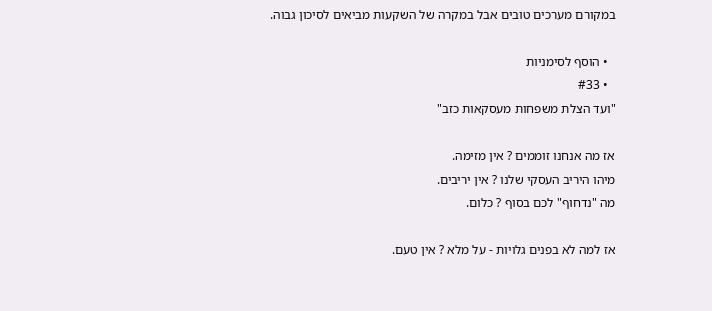במקורם מערכים טובים אבל במקרה של השקעות מביאים לסיכון גבוה.

  • הוסף לסימניות
  • #33
"ועד הצלת משפחות מעסקאות כזב"

אז מה אנחנו זוממים ? אין מזימה.
מיהו היריב העסקי שלנו ? אין יריבים.
מה "נדחוף" לכם בסוף ? כלום.

אז למה לא בפנים גלויות - על מלא ? אין טעם.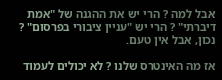אבל למה ? הרי יש את ההגנה של "אמת דיברתי" ? הרי יש "עניין ציבורי בפרסום" ? נכון, אבל אין טעם.

אז מה האינטרס שלנו ? לא יכולים לעמוד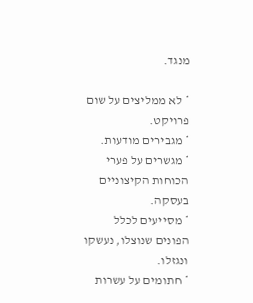מנגד.

* לא ממליצים על שום פרויקט.
* מגבירים מודעות.
* מגשרים על פערי הכוחות הקיצוניים בעסקה.
* מסייעים לכלל הפונים שנוצלו, נעשקו ונגזלו.
* חתומים על עשרות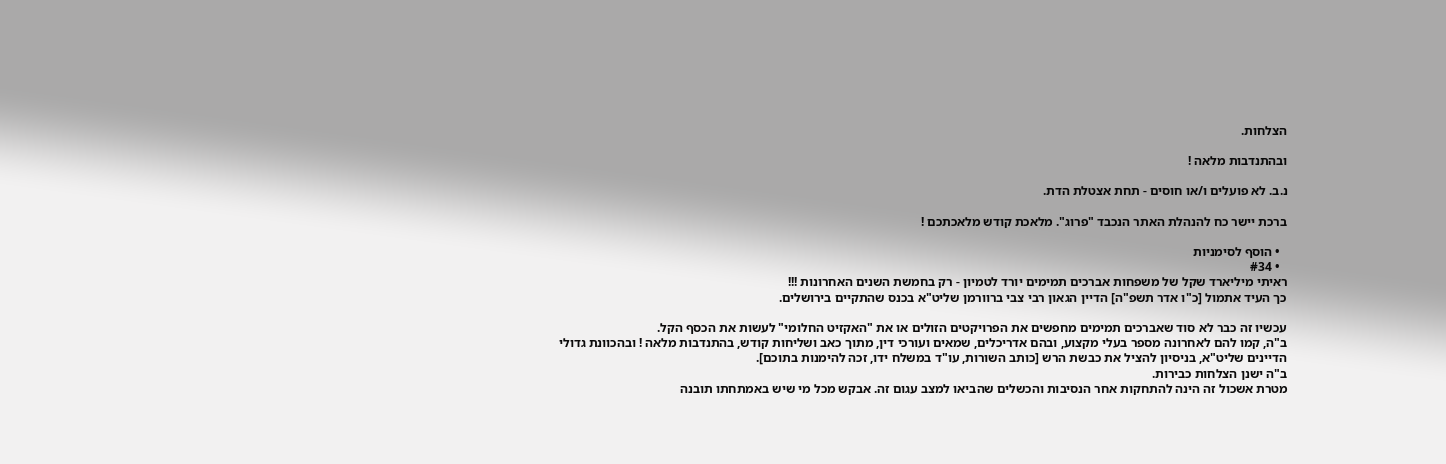הצלחות.

ובהתנדבות מלאה !

נ.ב. לא פועלים ו/או חוסים - תחת אצטלת הדת.

ברכת יישר כח להנהלת האתר הנכבד "פרוג". מלאכת קודש מלאכתכם !

  • הוסף לסימניות
  • #34
ראיתי מיליארד שקל של משפחות אברכים תמימים יורד לטמיון - רק בחמשת השנים האחרונות !!!
כך העיד אתמול [כ"ו אדר תשפ"ה] הדיין הגאון רבי צבי ברוורמן שליט"א בכנס שהתקיים בירושלים.

עכשיו זה כבר לא סוד שאברכים תמימים מחפשים את הפרויקטים הזולים או את "האקזיט החלומי" לעשות את הכסף הקל.
ב"ה, קמו להם לאחרונה מספר בעלי מקצוע, ובהם אדריכלים, שמאים ועורכי דין, מתוך כאב ושליחות קודש, בהתנדבות מלאה ! ובהכוונת גדולי הדיינים שליט"א, בניסיון להציל את כבשת הרש [כותב השורות, עו"ד במשלח ידו, זכה להימנות בתוכם].
ב"ה ישנן הצלחות כבירות.
מטרת אשכול זה הינה להתחקות אחר הנסיבות והכשלים שהביאו למצב עגום זה. אבקש מכל מי שיש באמתחתו תובנה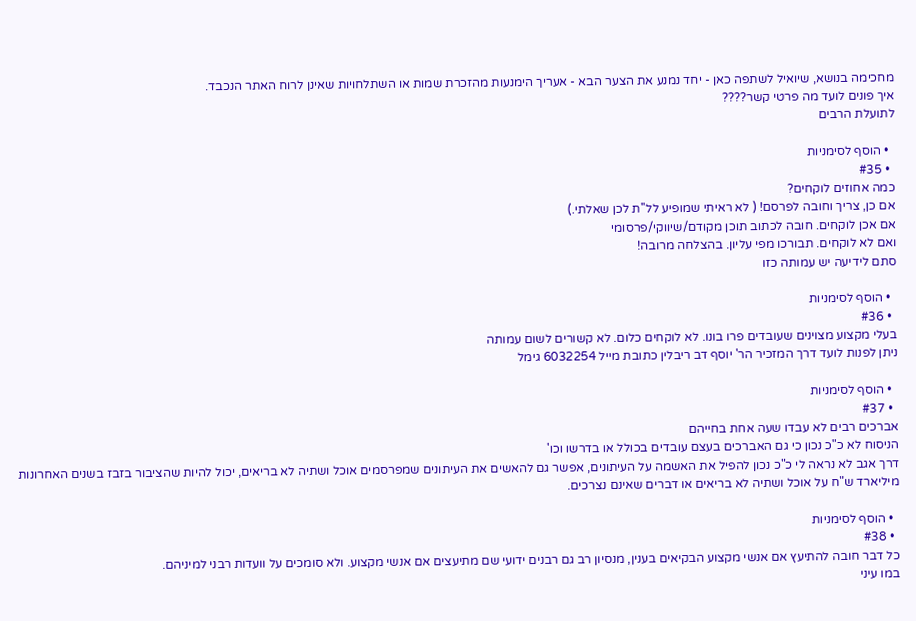מחכימה בנושא, שיואיל לשתפה כאן - יחד נמנע את הצער הבא - אעריך הימנעות מהזכרת שמות או השתלחויות שאינן לרוח האתר הנכבד.
איך פונים לועד מה פרטי קשר????
לתועלת הרבים

  • הוסף לסימניות
  • #35
כמה אחוזים לוקחים?
אם כן, צריך וחובה לפרסם! ( לא ראיתי שמופיע לל''ת לכן שאלתי.)
אם אכן לוקחים. חובה לכתוב תוכן מקודם/שיווקי/פרסומי
ואם לא לוקחים. תבורכו מפי עליון. בהצלחה מרובה!
סתם לידיעה יש עמותה כזו

  • הוסף לסימניות
  • #36
בעלי מקצוע מצוינים שעובדים פרו בונו. לא לוקחים כלום. לא קשורים לשום עמותה
ניתן לפנות לועד דרך המזכיר הר' יוסף דב ריבלין כתובת מייל 6032254 גימל

  • הוסף לסימניות
  • #37
אברכים רבים לא עבדו שעה אחת בחייהם
הניסוח לא כ"כ נכון כי גם האברכים בעצם עובדים בכולל או בדרשו וכו'
דרך אגב לא נראה לי כ"כ נכון להפיל את האשמה על העיתונים, אפשר גם להאשים את העיתונים שמפרסמים אוכל ושתיה לא בריאים, יכול להיות שהציבור בזבז בשנים האחרונות מיליארד ש"ח על אוכל ושתיה לא בריאים או דברים שאינם נצרכים.

  • הוסף לסימניות
  • #38
כל דבר חובה להתיעץ אם אנשי מקצוע הבקיאים בענין, מנסיון רב גם רבנים ידועי שם מתיעצים אם אנשי מקצוע. ולא סומכים על וועדות רבני למיניהם.
במו עיני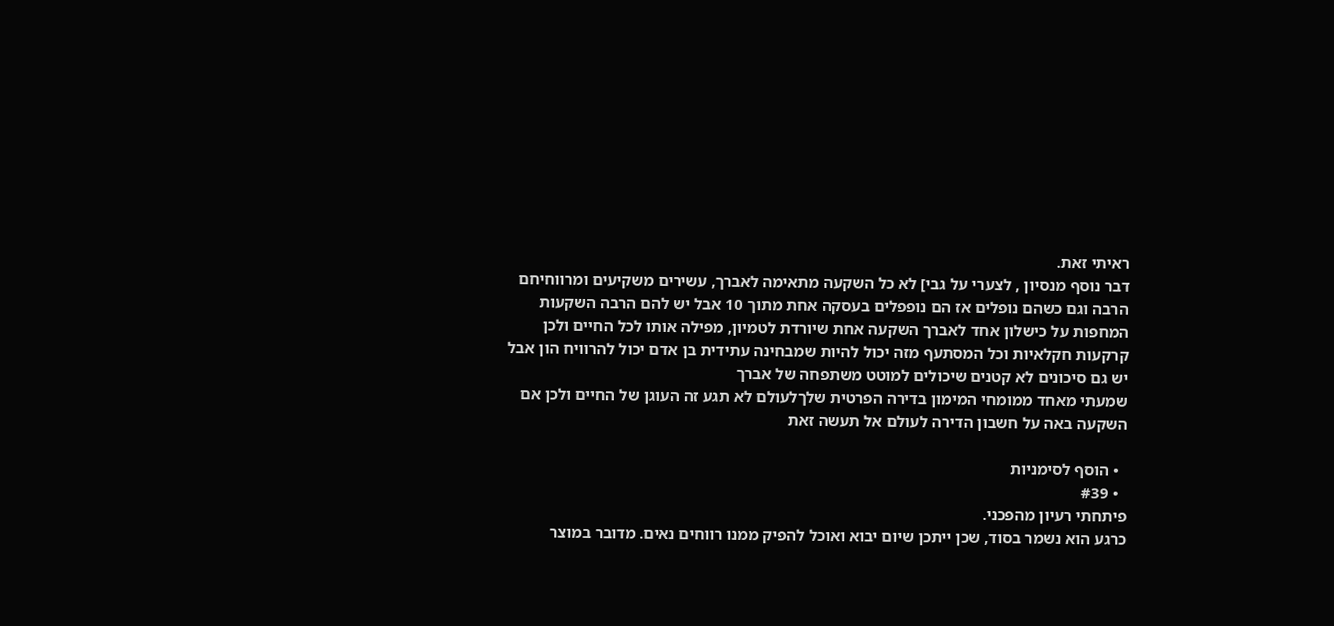ראיתי זאת.
דבר נוסף מנסיון , לצערי על גבי] לא כל השקעה מתאימה לאברך, עשירים משקיעים ומרווחיחם הרבה וגם כשהם נופלים אז הם נופפלים בעסקה אחת מתוך 10 אבל יש להם הרבה השקעות המחפות על כישלון אחד לאברך השקעה אחת שיורדת לטמיון, מפילה אותו לכל החיים ולכן קרקעות חקלאיות וכל המסתעף מזה יכול להיות שמבחינה עתידית בן אדם יכול להרוויח הון אבל יש גם סיכונים לא קטנים שיכולים למוטט משתפחה של אברך
שמעתי מאחד ממומחי המימון בדירה הפרטית שלךלעולם לא תגע זה העוגן של החיים ולכן אם השקעה באה על חשבון הדירה לעולם אל תעשה זאת

  • הוסף לסימניות
  • #39
פיתחתי רעיון מהפכני.
כרגע הוא נשמר בסוד, שכן ייתכן שיום יבוא ואוכל להפיק ממנו רווחים נאים. מדובר במוצר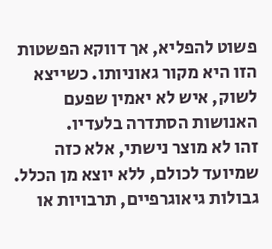פשוט להפליא, אך דווקא הפשטות הזו היא מקור גאוניותו. כשייצא לשוק, איש לא יאמין שפעם האנושות הסתדרה בלעדיו.
זהו לא מוצר נישתי, אלא כזה שמיועד לכולם, ללא יוצא מן הכלל. גבולות גיאוגרפיים, תרבויות או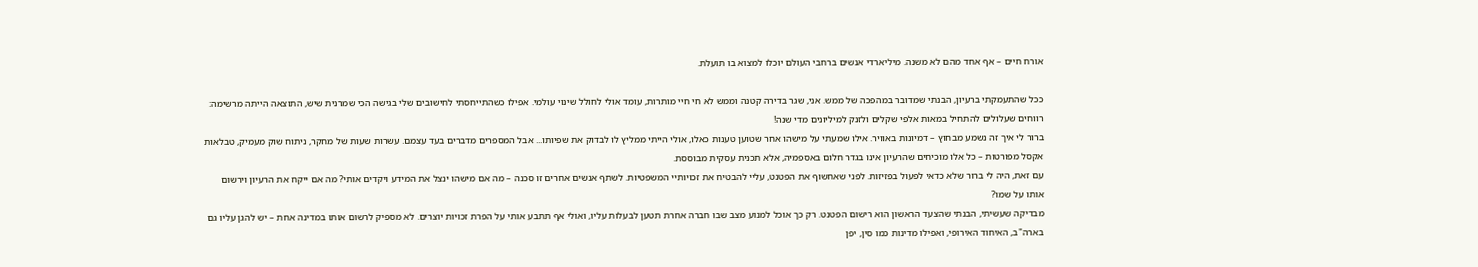אורח חיים – אף אחד מהם לא משנה. מיליארדי אנשים ברחבי העולם יוכלו למצוא בו תועלת.

ככל שהתעמקתי ברעיון, הבנתי שמדובר במהפכה של ממש. אני, שגר בדירה קטנה וממש לא חי חיי מותרות, עומד אולי לחולל שינוי עולמי. אפילו כשהתייחסתי לחישובים שלי בגישה הכי שמרנית שיש, התוצאה הייתה מרשימה: רווחים שעלולים להתחיל במאות אלפי שקלים ולזנק למיליונים מדי שנה!
ברור לי איך זה נשמע מבחוץ – דמיונות באוויר. אילו שמעתי על מישהו אחר שטוען טענות כאלו, אולי הייתי ממליץ לו לבדוק את שפיותו... אבל המספרים מדברים בעד עצמם. עשרות שעות של מחקר, ניתוח שוק מעמיק, טבלאות אקסל מפורטות – כל אלו מוכיחים שהרעיון אינו בגדר חלום באספמיה, אלא תכנית עסקית מבוססת.
עם זאת, היה לי ברור שלא כדאי לפעול בפזיזות. לפני שאחשוף את הפטנט, עליי להבטיח את זכויותיי המשפטיות. לשתף אנשים אחרים זו סכנה – מה אם מישהו ינצל את המידע ויקדים אותי? מה אם ייקח את הרעיון וירשום אותו על שמו?
מבדיקה שעשיתי, הבנתי שהצעד הראשון הוא רישום הפטנט. רק כך אוכל למנוע מצב שבו חברה אחרת תטען לבעלות עליו, ואולי אף תתבע אותי על הפרת זכויות יוצרים. לא מספיק לרשום אותו במדינה אחת – יש להגן עליו גם בארה"ב, האיחוד האירופי, ואפילו מדינות כמו סין, יפן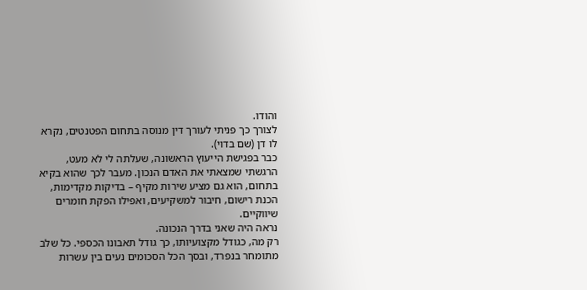והודו.
לצורך כך פניתי לעורך דין מנוסה בתחום הפטנטים, נקרא לו דן (שם בדוי).
כבר בפגישת הייעוץ הראשונה, שעלתה לי לא מעט, הרגשתי שמצאתי את האדם הנכון. מעבר לכך שהוא בקיא בתחום, הוא גם מציע שירות מקיף – בדיקות מקדימות, הכנת רישום, חיבור למשקיעים, ואפילו הפקת חומרים שיווקיים.
נראה היה שאני בדרך הנכונה.
רק מה, כגודל מקצועיותו, כך גודל תאבונו הכספי. כל שלב מתומחר בנפרד, ובסך הכל הסכומים נעים בין עשרות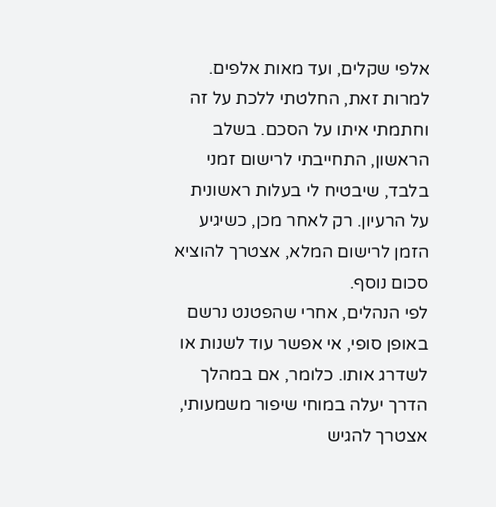אלפי שקלים, ועד מאות אלפים.
למרות זאת, החלטתי ללכת על זה וחתמתי איתו על הסכם. בשלב הראשון, התחייבתי לרישום זמני בלבד, שיבטיח לי בעלות ראשונית על הרעיון. רק לאחר מכן, כשיגיע הזמן לרישום המלא, אצטרך להוציא סכום נוסף.
לפי הנהלים, אחרי שהפטנט נרשם באופן סופי, אי אפשר עוד לשנות או לשדרג אותו. כלומר, אם במהלך הדרך יעלה במוחי שיפור משמעותי, אצטרך להגיש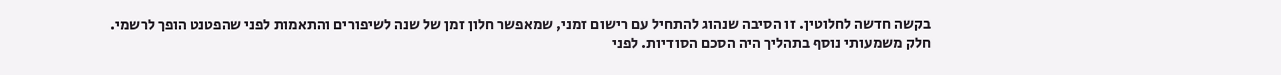בקשה חדשה לחלוטין. זו הסיבה שנהוג להתחיל עם רישום זמני, שמאפשר חלון זמן של שנה לשיפורים והתאמות לפני שהפטנט הופך לרשמי.
חלק משמעותי נוסף בתהליך היה הסכם הסודיות. לפני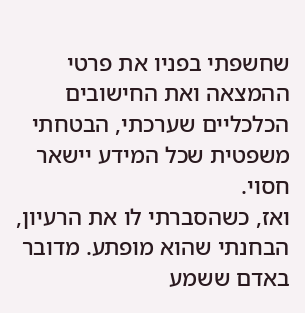שחשפתי בפניו את פרטי ההמצאה ואת החישובים הכלכליים שערכתי, הבטחתי משפטית שכל המידע יישאר חסוי.
ואז, כשהסברתי לו את הרעיון, הבחנתי שהוא מופתע. מדובר באדם ששמע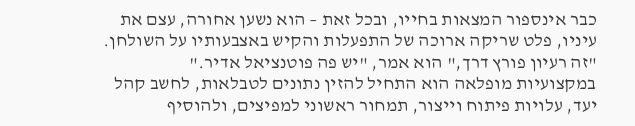כבר אינספור המצאות בחייו, ובכל זאת – הוא נשען אחורה, עצם את עיניו, פלט שריקה ארוכה של התפעלות והקיש באצבעותיו על השולחן. "זה רעיון פורץ דרך," הוא אמר, "יש פה פוטנציאל אדיר."
במקצועיות מופלאה הוא התחיל להזין נתונים לטבלאות, לחשב קהל יעד, עלויות פיתוח וייצור, תמחור ראשוני למפיצים, ולהוסיף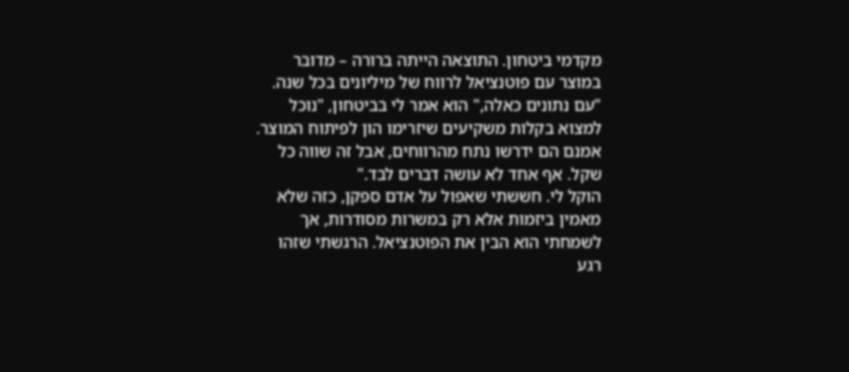מקדמי ביטחון. התוצאה הייתה ברורה – מדובר במוצר עם פוטנציאל לרווח של מיליונים בכל שנה.
"עם נתונים כאלה," הוא אמר לי בביטחון, "נוכל למצוא בקלות משקיעים שיזרימו הון לפיתוח המוצר. אמנם הם ידרשו נתח מהרווחים, אבל זה שווה כל שקל. אף אחד לא עושה דברים לבד."
הוקל לי. חששתי שאפול על אדם ספקן, כזה שלא מאמין ביזמות אלא רק במשרות מסודרות, אך לשמחתי הוא הבין את הפוטנציאל. הרגשתי שזהו רגע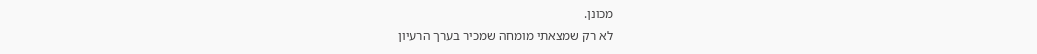מכונן.
לא רק שמצאתי מומחה שמכיר בערך הרעיון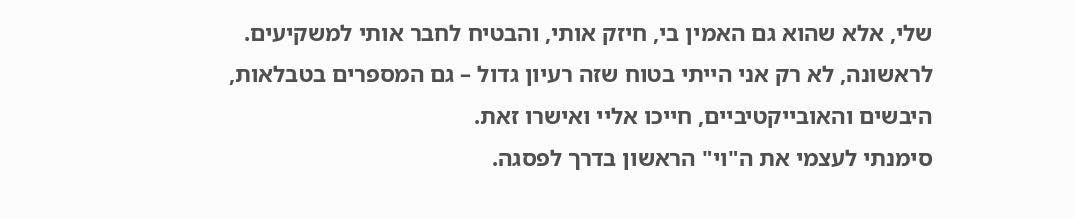שלי, אלא שהוא גם האמין בי, חיזק אותי, והבטיח לחבר אותי למשקיעים.
לראשונה, לא רק אני הייתי בטוח שזה רעיון גדול – גם המספרים בטבלאות, היבשים והאובייקטיביים, חייכו אליי ואישרו זאת.
סימנתי לעצמי את ה"וי" הראשון בדרך לפסגה.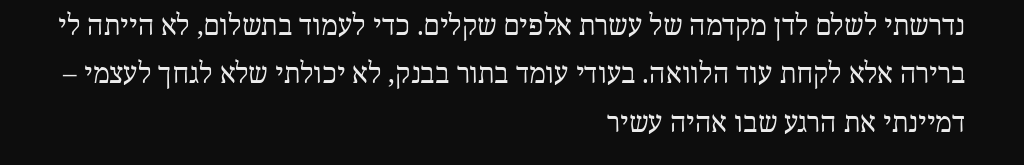נדרשתי לשלם לדן מקדמה של עשרת אלפים שקלים. כדי לעמוד בתשלום, לא הייתה לי ברירה אלא לקחת עוד הלוואה. בעודי עומד בתור בבנק, לא יכולתי שלא לגחך לעצמי – דמיינתי את הרגע שבו אהיה עשיר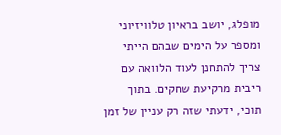מופלג, יושב בראיון טלוויזיוני ומספר על הימים שבהם הייתי צריך להתחנן לעוד הלוואה עם ריבית מרקיעת שחקים. בתוך תוכי, ידעתי שזה רק עניין של זמן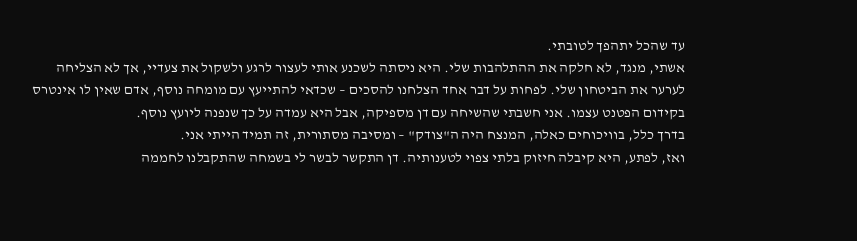עד שהכל יתהפך לטובתי.
אשתי, מנגד, לא חלקה את ההתלהבות שלי. היא ניסתה לשכנע אותי לעצור לרגע ולשקול את צעדיי, אך לא הצליחה לערער את הביטחון שלי. לפחות על דבר אחד הצלחנו להסכים – שכדאי להתייעץ עם מומחה נוסף, אדם שאין לו אינטרס בקידום הפטנט עצמו. אני חשבתי שהשיחה עם דן מספיקה, אבל היא עמדה על כך שנפנה ליועץ נוסף.
בדרך כלל, בוויכוחים כאלה, המנצח היה ה"צודק" – ומסיבה מסתורית, זה תמיד הייתי אני.
ואז, לפתע, היא קיבלה חיזוק בלתי צפוי לטענותיה. דן התקשר לבשר לי בשמחה שהתקבלנו לחממה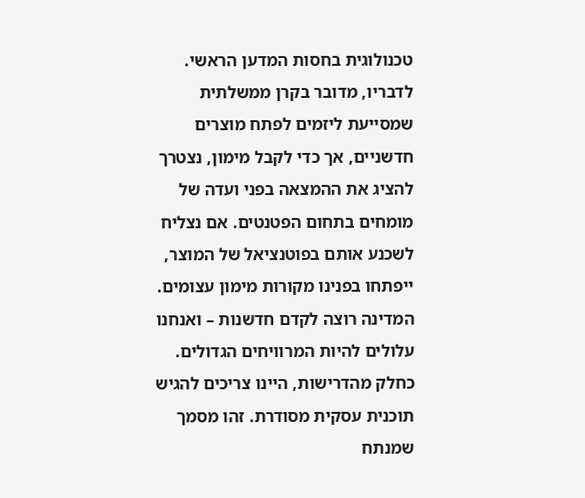טכנולוגית בחסות המדען הראשי. לדבריו, מדובר בקרן ממשלתית שמסייעת ליזמים לפתח מוצרים חדשניים, אך כדי לקבל מימון, נצטרך להציג את ההמצאה בפני ועדה של מומחים בתחום הפטנטים. אם נצליח לשכנע אותם בפוטנציאל של המוצר, ייפתחו בפנינו מקורות מימון עצומים. המדינה רוצה לקדם חדשנות – ואנחנו עלולים להיות המרוויחים הגדולים.
כחלק מהדרישות, היינו צריכים להגיש תוכנית עסקית מסודרת. זהו מסמך שמנתח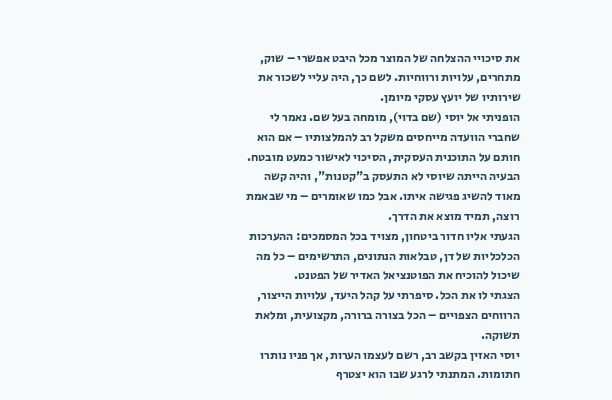את סיכויי ההצלחה של המוצר מכל היבט אפשרי – שוק, מתחרים, עלויות ורווחיות. לשם כך, היה עליי לשכור את שירותיו של יועץ עסקי מיומן.
הופניתי אל יוסי (שם בדוי), מומחה בעל שם. נאמר לי שחברי הוועדה מייחסים משקל רב להמלצותיו – אם הוא חותם על התוכנית העסקית, הסיכוי לאישור כמעט מובטח.
הבעיה הייתה שיוסי לא התעסק ב"קטנות", והיה קשה מאוד להשיג פגישה איתו. אבל כמו שאומרים – מי שבאמת רוצה, תמיד מוצא את הדרך.
הגעתי אליו חדור ביטחון, מצויד בכל המסמכים: ההערכות הכלכליות של דן, טבלאות הנתונים, התרשימים – כל מה שיכול להוכיח את הפוטנציאל האדיר של הפטנט.
הצגתי לו את הכל. סיפרתי על קהל היעד, עלויות הייצור, הרווחים הצפויים – הכל בצורה ברורה, מקצועית, ומלאת תשוקה.
יוסי האזין בקשב רב, רשם לעצמו הערות, אך פניו נותרו חתומות. המתנתי לרגע שבו הוא יצטרף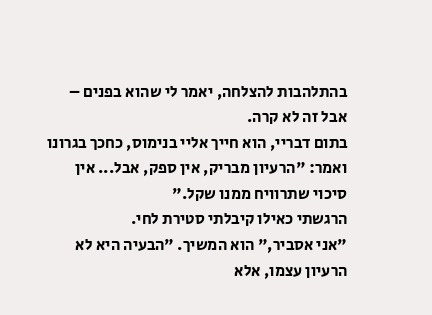בהתלהבות להצלחה, יאמר לי שהוא בפנים – אבל זה לא קרה.
בתום דבריי, הוא חייך אליי בנימוס, כחכך בגרונו ואמר: "הרעיון מבריק, אין ספק, אבל... אין סיכוי שתרוויח ממנו שקל."
הרגשתי כאילו קיבלתי סטירת לחי.
"אני אסביר," הוא המשיך. "הבעיה היא לא הרעיון עצמו, אלא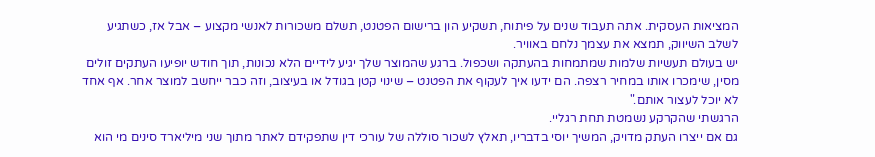המציאות העסקית. אתה תעבוד שנים על פיתוח, תשקיע הון ברישום הפטנט, תשלם משכורות לאנשי מקצוע – אבל אז, כשתגיע לשלב השיווק, תמצא את עצמך נלחם באוויר.
יש בעולם תעשיות שלמות שמתמחות בהעתקה ושכפול. ברגע שהמוצר שלך יגיע לידיים הלא נכונות, תוך חודש יופיעו העתקים זולים מסין, שימכרו אותו במחיר רצפה. הם ידעו איך לעקוף את הפטנט – שינוי קטן בגודל או בעיצוב, וזה כבר ייחשב למוצר אחר. אף אחד לא יוכל לעצור אותם."
הרגשתי שהקרקע נשמטת תחת רגליי.
גם אם ייצרו העתק מדויק, המשיך יוסי בדבריו, תאלץ לשכור סוללה של עורכי דין שתפקידם לאתר מתוך שני מיליארד סינים מי הוא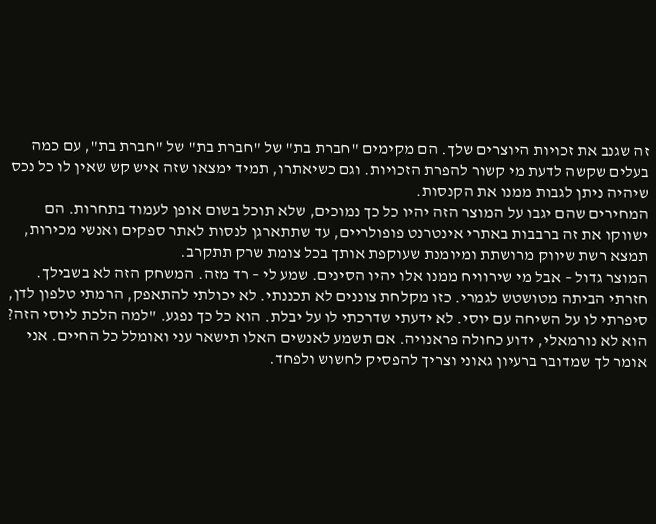זה שגנב את זכויות היוצרים שלך. הם מקימים "חברת בת" של "חברת בת" של "חברת בת", עם כמה בעלים שקשה לדעת מי קשור להפרת הזכויות. וגם כשיאתרו, תמיד ימצאו שזה איש קש שאין לו כל נכס שיהיה ניתן לגבות ממנו את הקנסות.
המחירים שהם יגבו על המוצר הזה יהיו כל כך נמוכים, שלא תוכל בשום אופן לעמוד בתחרות. הם ישווקו את זה ברבבות באתרי אינטרנט פופולריים, עד שתתארגן לנסות לאתר ספקים ואנשי מכירות, תמצא רשת שיווק מרושתת ומיומנת שעוקפת אותך בכל צומת שרק תתקרב.
המוצר גדול – אבל מי שירוויח ממנו אלו יהיו הסינים. שמע לי – רד מזה. המשחק הזה לא בשבילך.
חזרתי הביתה מטושטש לגמרי. כזו מקלחת צוננים לא תכננתי. לא יכולתי להתאפק, הרמתי טלפון לדן, סיפרתי לו על השיחה עם יוסי. לא ידעתי שדרכתי לו על יבלת. הוא כל כך נפגע. "למה הלכת ליוסי הזה? הוא לא נורמאלי, ידוע כחולה פראנויה. אם תשמע לאנשים האלו תישאר עני ואומלל כל החיים. אני אומר לך שמדובר ברעיון גאוני וצריך להפסיק לחשוש ולפחד.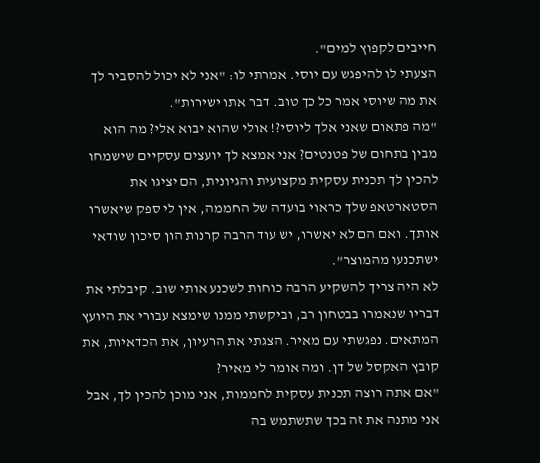חייבים לקפוץ למים".
הצעתי לו להיפגש עם יוסי. אמרתי לו: "אני לא יכול להסביר לך את מה שיוסי אמר כל כך טוב. דבר אתו ישירות".
"מה פתאום שאני אלך ליוסי?! אולי שהוא יבוא אלי? מה הוא מבין בתחום של פטנטים? אני אמצא לך יועצים עסקיים שישמחו להכין לך תכנית עסקית מקצועית והגיונית, הם יציגו את הסטארטאפ שלך כראוי בועדה של החממה, אין לי ספק שיאשרו אותך. ואם הם לא יאשרו, יש עוד הרבה קרנות הון סיכון שודאי ישתכנעו מהמוצר".
לא היה צריך להשקיע הרבה כוחות לשכנע אותי שוב. קיבלתי את דבריו שנאמרו בבטחון רב, וביקשתי ממנו שימצא עבורי את היועץ המתאים. נפגשתי עם מאיר. הצגתי את הרעיון, את הכדאיות, את קובץ האקסל של דן. ומה אומר לי מאיר?
"אם אתה רוצה תכנית עסקית לחממות, אני מוכן להכין לך, אבל אני מתנה את זה בכך שתשתמש בה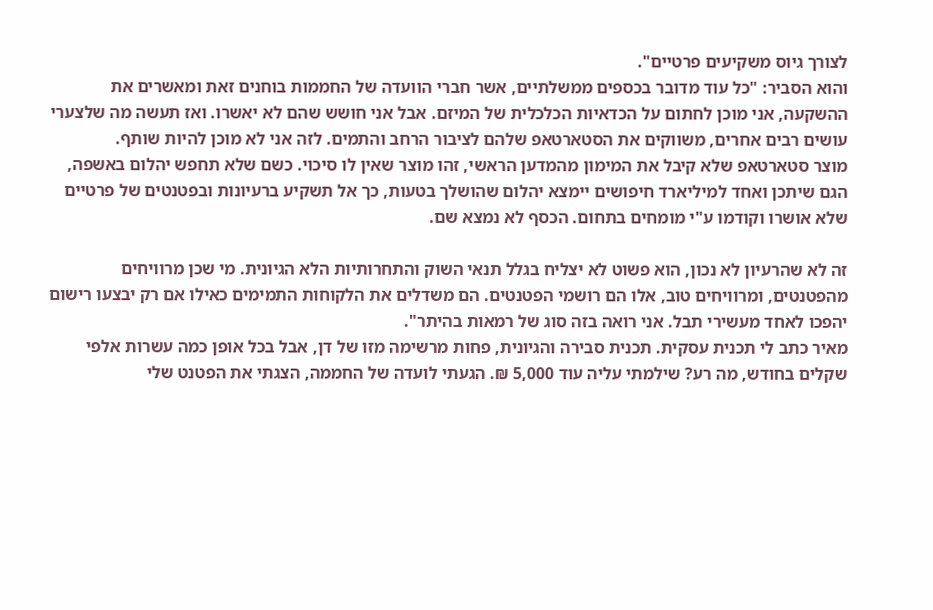לצורך גיוס משקיעים פרטיים".
והוא הסביר: "כל עוד מדובר בכספים ממשלתיים, אשר חברי הוועדה של החממות בוחנים זאת ומאשרים את ההשקעה, אני מוכן לחתום על הכדאיות הכלכלית של המיזם. אבל אני חושש שהם לא יאשרו. ואז תעשה מה שלצערי עושים רבים אחרים, משווקים את הסטארטאפ שלהם לציבור הרחב והתמים. לזה אני לא מוכן להיות שותף.
מוצר סטארטאפ שלא קיבל את המימון מהמדען הראשי, זהו מוצר שאין לו סיכוי. כשם שלא תחפש יהלום באשפה, הגם שיתכן ואחד למיליארד חיפושים יימצא יהלום שהושלך בטעות, כך אל תשקיע ברעיונות ובפטנטים של פרטיים שלא אושרו וקודמו ע"י מומחים בתחום. הכסף לא נמצא שם.

זה לא שהרעיון לא נכון, הוא פשוט לא יצליח בגלל תנאי השוק והתחרותיות הלא הגיונית. מי שכן מרוויחים מהפטנטים, ומרוויחים טוב, אלו הם רושמי הפטנטים. הם משדלים את הלקוחות התמימים כאילו אם רק יבצעו רישום יהפכו לאחד מעשירי תבל. אני רואה בזה סוג של רמאות בהיתר".
מאיר כתב לי תכנית עסקית. תכנית סבירה והגיונית, פחות מרשימה מזו של דן, אבל בכל אופן כמה עשרות אלפי שקלים בחודש, מה רע? שילמתי עליה עוד 5,000 ₪. הגעתי לועדה של החממה, הצגתי את הפטנט שלי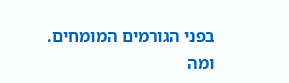בפני הגורמים המומחים.
ומה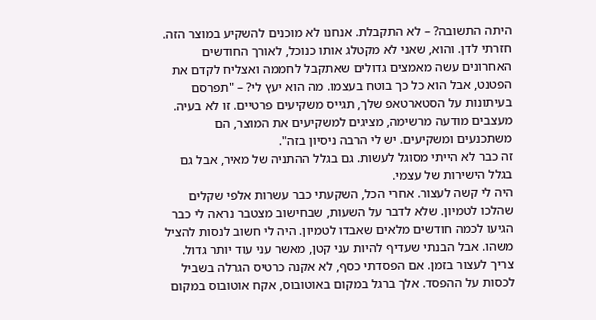היתה התשובה? – לא התקבלת. אנחנו לא מוכנים להשקיע במוצר הזה.
חזרתי לדן. והוא, שאני לא מקטלג אותו כנוכל, לאורך החודשים האחרונים עשה מאמצים גדולים שאתקבל לחממה ואצליח לקדם את הפטנט, אבל הוא כל כך בוטח בעצמו. מה הוא יעץ לי? – "תפרסם בעיתונות על הסטארטאפ שלך, תגייס משקיעים פרטיים. זו לא בעיה. מעצבים מודעה מרשימה, מציגים למשקיעים את המוצר, הם משתכנעים ומשקיעים. יש לי הרבה ניסיון בזה".
זה כבר לא הייתי מסוגל לעשות. גם בגלל ההתניה של מאיר, אבל גם בגלל הישירות של עצמי.
היה לי קשה לעצור. אחרי הכל, השקעתי כבר עשרות אלפי שקלים שהלכו לטמיון. שלא לדבר על השעות, שבחישוב מצטבר נראה לי כבר הגיעו לכמה חודשים מלאים שאבדו לטמיון. היה לי חשוב לנסות להציל משהו. אבל הבנתי שעדיף להיות עני קטן, מאשר עני עוד יותר גדול. צריך לעצור בזמן. אם הפסדתי כסף, לא אקנה כרטיס הגרלה בשביל לכסות על ההפסד. אלך ברגל במקום באוטובוס, אקח אוטובוס במקום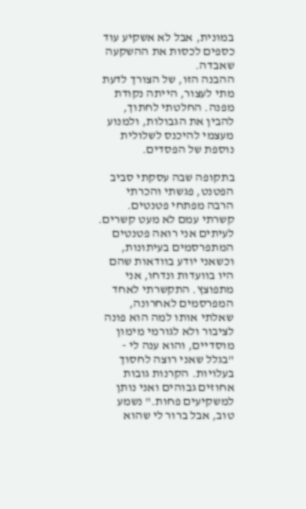במונית, אבל לא אשקיע עוד כספים לכסות את ההשקעה שאבדה.
ההבנה הזו, של הצורך לדעת מתי לעצור, הייתה נקודת מפנה. החלטתי לחתוך, להבין את הגבולות, ולמנוע מעצמי להיכנס לשלולית נוספת של הפסדים.

בתקופה שבה עסקתי סביב הפטנט, פגשתי והכרתי הרבה מפתחי פטנטים. קשרתי עמם לא מעט קשרים. לעיתים אני רואה פטנטים המתפרסמים בעיתונות, וכשאני יודע בוודאות שהם היו בוועדות ונדחו, אני מתפוצץ. התקשרתי לאחד המפרסמים לאחרונה, שאלתי אותו למה הוא פונה לציבור ולא לגורמי מימון מוסדיים, והוא ענה לי - "בגלל שאני רוצה לחסוך בעלויות. הקרנות גובות אחוזים גבוהים ואני נותן למשקיעים פחות." נשמע טוב, אבל ברור לי שהוא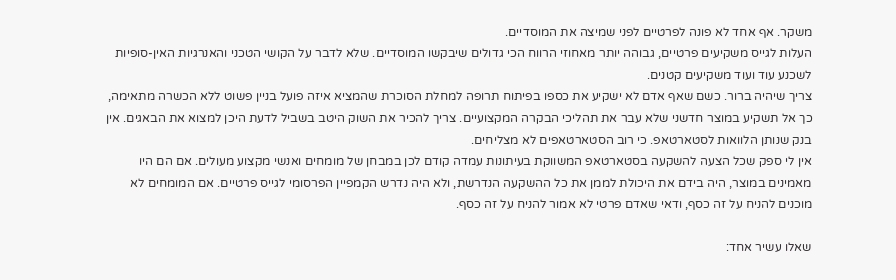משקר. אף אחד לא פונה לפרטיים לפני שמיצה את המוסדיים.
העלות לגייס משקיעים פרטיים, גבוהה יותר מאחוזי הרווח הכי גדולים שיבקשו המוסדיים. שלא לדבר על הקושי הטכני והאנרגיות האין-סופיות לשכנע עוד ועוד משקיעים קטנים.
צריך שיהיה ברור. כשם שאף אדם לא ישקיע את כספו בפיתוח תרופה למחלת הסוכרת שהמציא איזה פועל בניין פשוט ללא הכשרה מתאימה, כך אל תשקיע במוצר חדשני שלא עבר את תהליכי הבקרה המקצועיים. צריך להכיר את השוק היטב בשביל לדעת היכן למצוא את הבאגים. אין בנק שנותן הלוואות לסטארטאפ. כי רוב הסטארטאפים לא מצליחים.
אין לי ספק שכל הצעה להשקעה בסטארטאפ המשווקת בעיתונות עמדה קודם לכן במבחן של מומחים ואנשי מקצוע מעולים. אם הם היו מאמינים במוצר, היה בידם את היכולת לממן את כל ההשקעה הנדרשת, ולא היה נדרש הקמפיין הפרסומי לגייס פרטיים. אם המומחים לא מוכנים להניח על זה כסף, ודאי שאדם פרטי לא אמור להניח על זה כסף.

שאלו עשיר אחד: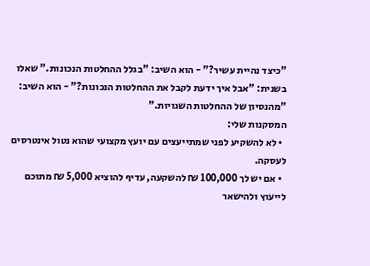"כיצד נהיית עשיר?" - הוא השיב: "בגלל ההחלטות הנכונות." שאלו בשנית: "אבל איך ידעת לקבל את ההחלטות הנכונות?" - הוא השיב: "מהנסיון של ההחלטות השגויות."
המסקנות שלי:
  • לא להשקיע לפני שמתייעצים עם יועץ מקצועי שהוא נטול אינטרסים לעסקה.
  • אם יש לך 100,000 ₪ להשקעה, עדיף להוציא 5,000 ₪ מתוכם לייעוץ ולהישאר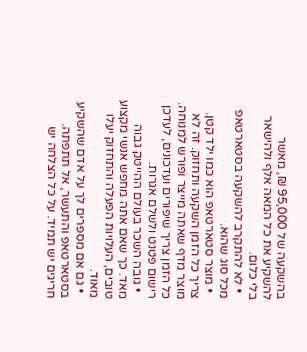בהשקעה של 95,000 ₪, מאשר להשקיע את כל המאה אלף ולהישאר בלי כלום.
  • לא להתקרב להשקעה בסטארטאפ מכל סוג שהוא.
  • מוצר סטארטאפ הוא כמו ילד קטן. צריך כל הזמן השקעה ותחזוק. זה לא מוצר מדף שאתה מייצר ופורש למנוחה. כל הזמן צריך שיפורים ועדכונים, לעדכן רישום פטנט ולשלם אגרות.
  • גובה השכר בעולם ההייטק גבוה מאד. כך שאם אתה מחפש אנשי מקצוע טובים, העלויות הפעלה והתחזוק יעלו מאוד.
  • גם אם מספרים לך על אדם שהשקיע בסטארטאפ והתעשר, אל תתפתה. חריגים יש תמיד. על כל הצלחה יש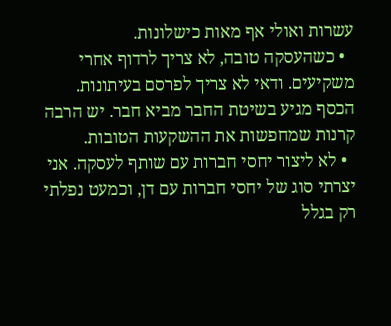עשרות ואולי אף מאות כישלונות.
  • כשהעסקה טובה, לא צריך לרדוף אחרי משקיעים. ודאי לא צריך לפרסם בעיתונות. הכסף מגיע בשיטת החבר מביא חבר. יש הרבה קרנות שמחפשות את ההשקעות הטובות.
  • לא ליצור יחסי חברות עם שותף לעסקה. אני יצרתי סוג של יחסי חברות עם דן, וכמעט נפלתי רק בגלל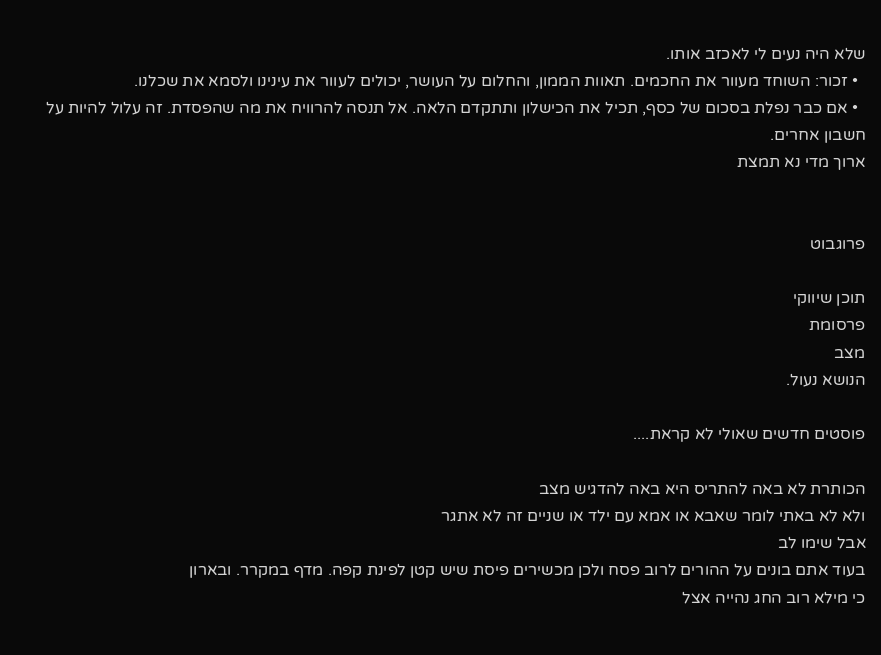שלא היה נעים לי לאכזב אותו.
  • זכור: השוחד מעוור את החכמים. תאוות הממון, והחלום על העושר, יכולים לעוור את עינינו ולסמא את שכלנו.
  • אם כבר נפלת בסכום של כסף, תכיל את הכישלון ותתקדם הלאה. אל תנסה להרוויח את מה שהפסדת. זה עלול להיות על חשבון אחרים.
ארוך מדי נא תמצת


פרוגבוט

תוכן שיווקי
פרסומת
מצב
הנושא נעול.

פוסטים חדשים שאולי לא קראת....

הכותרת לא באה להתריס היא באה להדגיש מצב
ולא לא באתי לומר שאבא או אמא עם ילד או שניים זה לא אתגר
אבל שימו לב
בעוד אתם בונים על ההורים לרוב פסח ולכן מכשירים פיסת שיש קטן לפינת קפה. מדף במקרר. ובארון
כי מילא רוב החג נהייה אצל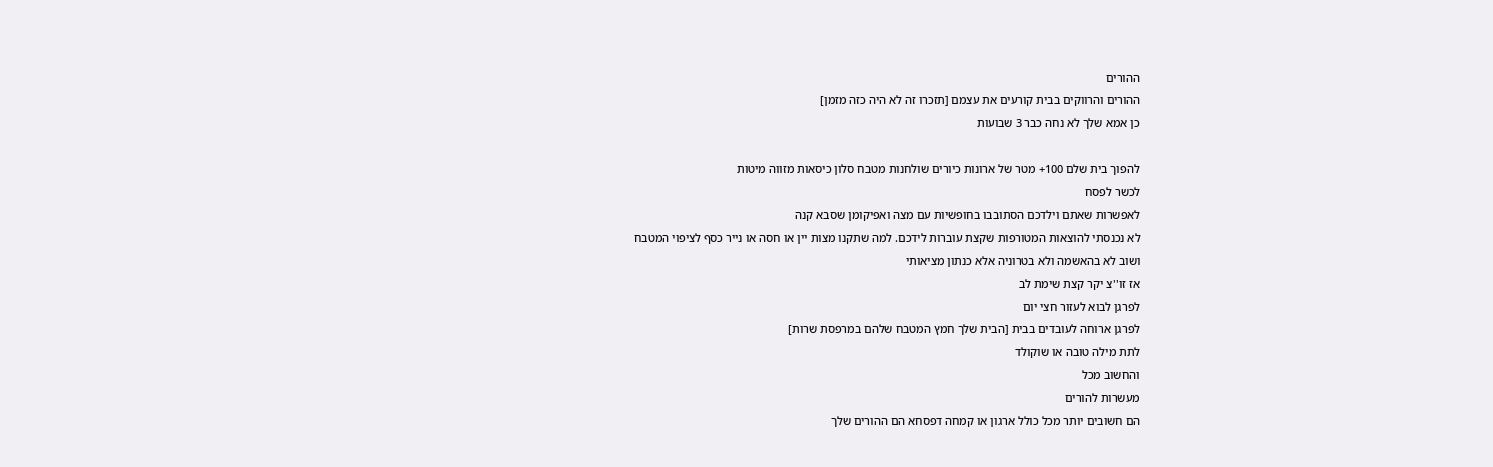ההורים
ההורים והרווקים בבית קורעים את עצמם [תזכרו זה לא היה כזה מזמן]
כן אמא שלך לא נחה כבר 3 שבועות

להפוך בית שלם 100+ מטר של ארונות כיורים שולחנות מטבח סלון כיסאות מזווה מיטות
לכשר לפסח
לאפשרות שאתם וילדכם הסתובבו בחופשיות עם מצה ואפיקומן שסבא קנה
לא נכנסתי להוצאות המטורפות שקצת עוברות לידכם. למה שתקנו מצות יין או חסה או נייר כסף לציפוי המטבח
ושוב לא בהאשמה ולא בטרוניה אלא כנתון מציאותי
אז זו''צ יקר קצת שימת לב
לפרגן לבוא לעזור חצי יום
לפרגן ארוחה לעובדים בבית [הבית שלך חמץ המטבח שלהם במרפסת שרות]
לתת מילה טובה או שוקולד
והחשוב מכל
מעשרות להורים
הם חשובים יותר מכל כולל ארגון או קמחה דפסחא הם ההורים שלך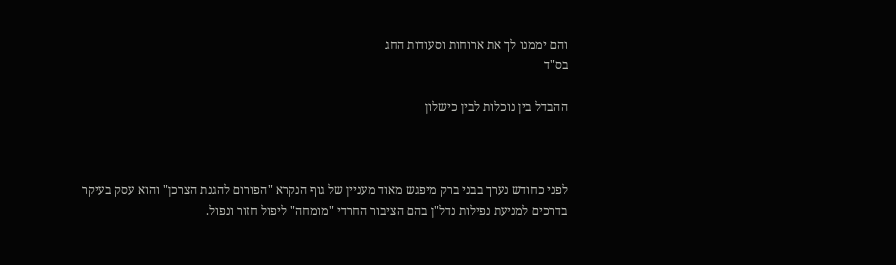והם יממנו לך את ארוחות וסעודות החג
בס"ד

ההבדל בין נוכלות לבין כישלון



לפני כחודש נערך בבני ברק מיפגש מאוד מעניין של גוף הנקרא "הפורום להגנת הצרכן" והוא עסק בעיקר בדרכים למניעת נפילות נדל"ן בהם הציבור החרדי "מומחה" ליפול חזור ונפול.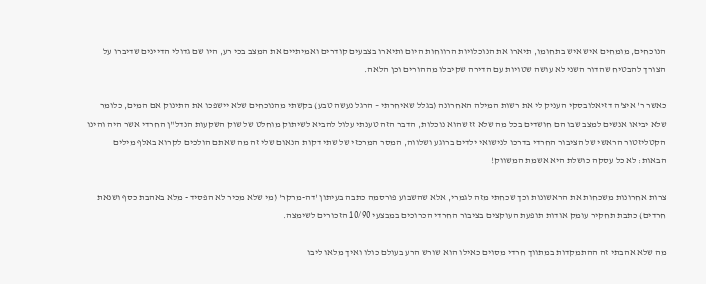הנוכחים, מומחים איש איש בתחומו, תיארו את הנוכלויות הרווחות היום ותיארו בצבעים קודרים ואמיתיים את המצב בכי רע, היו שם גדולי הדיינים שדיברו על הצורך להבטיח שהדור השני לא עושה שטויות עם הדירה שקיבלו מההורים וכן הלאה.

כאשר ר' איצ'ה דזיאלובסקי העניק לי את רשות המילה האחרונה (בגלל שאיחרתי – הרגל נעשה טבע) בקשתי מהנוכחים שלא יישפכו את התינוק אם המים, כלומר שלא יביאו אנשים למצב שבו הם חושדים בכל מה שלא זז שהוא נוכלות, הדבר הזה טענתי עלול להביא לשיתוק מוחלט של שוק השקעות הנדל"ן החרדי אשר היה והינו הקטליזטור הראשי של הציבור החרדי בדרכו לנישואי ילדים ברוגע ושלווה, המסר המרכזי של שתי דקות הנאום שלי זה מה שאתם הולכים לקרוא באלף מילים הבאות: לא כל עסקה כושלת היא אשמת המשווק!

צרות אחרונות משכחות את הראשונות וכך שכחתי מזה לגמרי, אלא שהשבוע פורסמה כתבה בעיתון 'דה-מרקר' (מי שלא מכיר לא הפסיד - מלא באהבת כסף ושנאת חרדים) כתבת תחקיר עומק אודות תופעת העוקצים בציבור החרדי הכרוכים במבצעי 10/90 הזכורים לשימצה.

מה שלא אהבתי זה ההתמקדות במתווך חרדי מסוים כאילו הוא שורש הרע בעולם כולו ואיך מלאו ליבו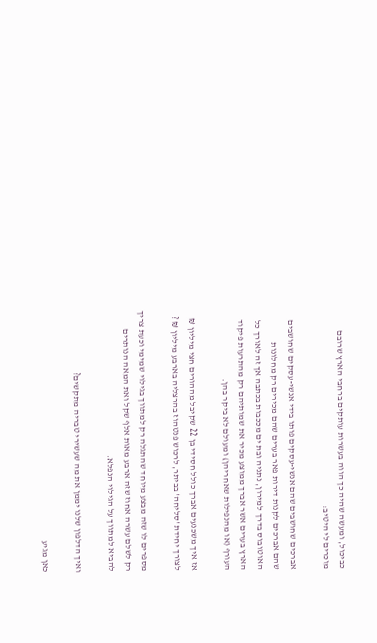כביכול, ומעשה שהיה כך הווה בעשרות עותקים ברחבי הארץ שרובם מוכרים לי היטיב:

אברכים שחושבים שהם אנשי-עסקים פותו בידי אנשי-עסקים שחושבים שהם אברכים לקנות דירות פאר בערים שהם מכירים רק מחלונות האוטובוס בדרך למירון, נתניה ובת ים מככבות בכתבה אך זה לאורך כל הארץ בערים אשר אברך ממוצע מכיר את שמותיהם רק מהתרעות פיקוד העורף (או מהנפילות שאחריהן) ומעולם לא ביקר בהן.

אז איך משכנעים אברך כולל חסידי בן 22 שקיבל מההורים חצי מיליון ₪ לצורך יחידת 'סליחה' בביתר, לרכוש פנטהוז בהרצליה בארבע מיליון ₪ ?

מספרים לו שזה מבצע מיוחד שהתגלה רק למתווך בגילוי שמימי וכעת צריך רק לשלם עשרה אחוז שזה ארבע מאות אלף שקל ואת המאה הנותרים להביא למתווך על הגילוי הנפלא.

ואיך הדלפון שלנו יממן את מה שעשירי טבריה מתקשים?

כאן מגיע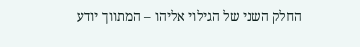החלק השני של הגילוי אליהו – המתווך יודע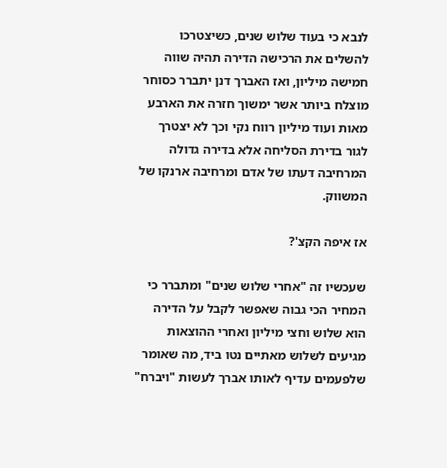לנבא כי בעוד שלוש שנים, כשיצטרכו להשלים את הרכישה הדירה תהיה שווה חמישה מיליון, ואז האברך דנן יתברר כסוחר מוצלח ביותר אשר ימשוך חזרה את הארבע מאות ועוד מיליון רווח נקי וכך לא יצטרך לגור בדירת הסליחה אלא בדירה גדולה המרחיבה דעתו של אדם ומרחיבה ארנקו של המשווק.

אז איפה הקצ'?

שעכשיו זה "אחרי שלוש שנים" ומתברר כי המחיר הכי גבוה שאפשר לקבל על הדירה הוא שלוש וחצי מיליון ואחרי ההוצאות מגיעים לשלוש מאתיים נטו ביד, מה שאומר שלפעמים עדיף לאותו אברך לעשות "ויברח"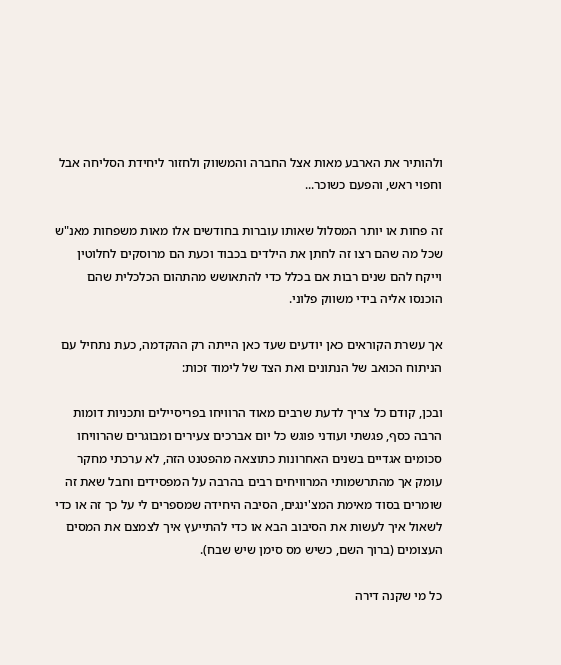ולהותיר את הארבע מאות אצל החברה והמשווק ולחזור ליחידת הסליחה אבל וחפוי ראש, והפעם כשוכר...

זה פחות או יותר המסלול שאותו עוברות בחודשים אלו מאות משפחות מאנ"ש שכל מה שהם רצו זה לחתן את הילדים בכבוד וכעת הם מרוסקים לחלוטין וייקח להם שנים רבות אם בכלל כדי להתאושש מהתהום הכלכלית שהם הוכנסו אליה בידי משווק פלוני.

אך עשרת הקוראים כאן יודעים שעד כאן הייתה רק ההקדמה, כעת נתחיל עם הניתוח הכואב של הנתונים ואת הצד של לימוד זכות:

ובכן, קודם כל צריך לדעת שרבים מאוד הרוויחו בפריסיילים ותכניות דומות הרבה כסף, פגשתי ועודני פוגש כל יום אברכים צעירים ומבוגרים שהרוויחו סכומים אגדיים בשנים האחרונות כתוצאה מהפטנט הזה, לא ערכתי מחקר עומק אך מהתרשמותי המרוויחים רבים בהרבה על המפסידים וחבל שאת זה שומרים בסוד מאימת המצ'ינגים, הסיבה היחידה שמספרים לי על כך זה או כדי לשאול איך לעשות את הסיבוב הבא או כדי להתייעץ איך לצמצם את המסים העצומים (ברוך השם, כשיש מס סימן שיש שבח).

כל מי שקנה דירה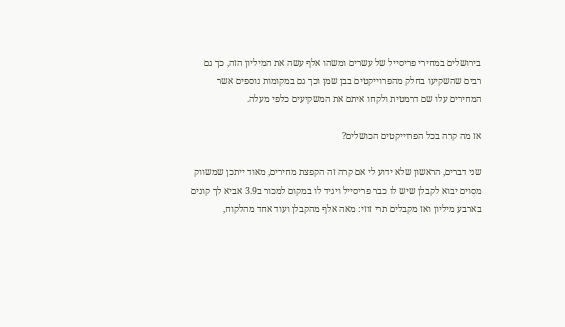בירושלים במחירי פריסייל של עשרים ומשהו אלף עשה את המיליון הזה, כך גם רבים שהשקיעו בחלק מהפרוייקטים בבן שמן וכך גם במקומות נוספים אשר המחירים עלו שם דרמטית ולקחו איתם את המשקיעים כלפי מעלה.

אז מה קרה בכל הפרוייקטים הכושלים?

שני דברים, הראשון שלא ידוע לי אם קרה זה הקפצת מחירים, מאוד ייתכן שמשווק מסוים יבוא לקבלן שיש לו כבר פריסייל ויגיד לו במקום למכור ב3.9 אביא לך קונים בארבע מיליון ואז מקבלים תרי זוזי: מאה אלף מהקבלן ועוד אחד מהלקוח,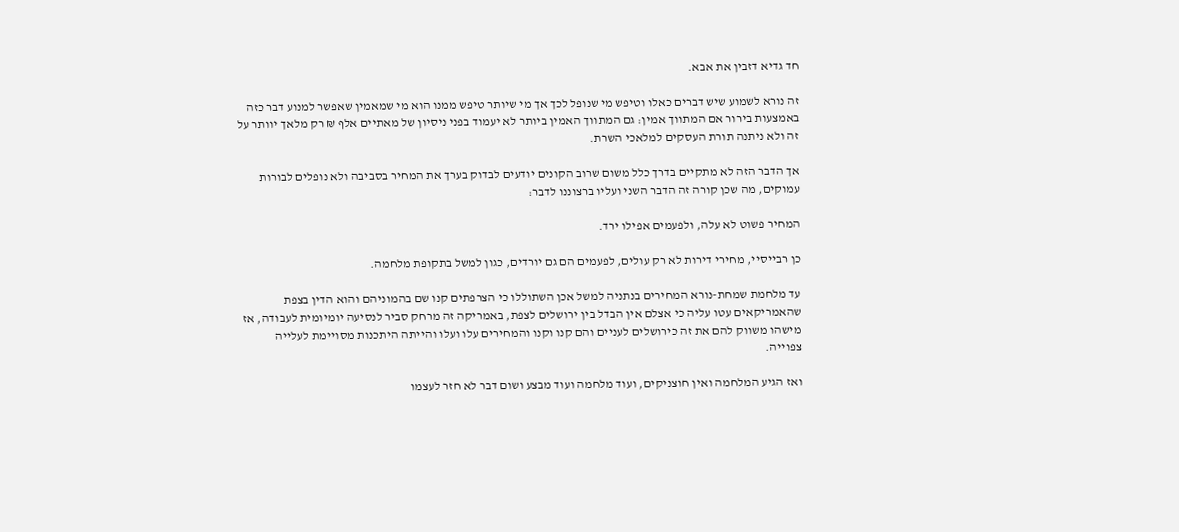חד גדיא דזבין את אבא.

זה נורא לשמוע שיש דברים כאלו וטיפש מי שנופל לכך אך מי שיותר טיפש ממנו הוא מי שמאמין שאפשר למנוע דבר כזה באמצעות בירור אם המתווך אמין: גם המתווך האמין ביותר לא יעמוד בפני ניסיון של מאתיים אלף ₪ רק מלאך יוותר על זה ולא ניתנה תורת העסקים למלאכי השרת.

אך הדבר הזה לא מתקיים בדרך כלל משום שרוב הקונים יודעים לבדוק בערך את המחיר בסביבה ולא נופלים לבורות עמוקים, מה שכן קורה זה הדבר השני ועליו ברצוננו לדבר:

המחיר פשוט לא עלה, ולפעמים אפילו ירד.

כן רבייסיי, מחירי דירות לא רק עולים, לפעמים הם גם יורדים, כגון למשל בתקופת מלחמה.

עד מלחמת שמחת-נורא המחירים בנתניה למשל אכן השתוללו כי הצרפתים קנו שם בהמוניהם והוא הדין בצפת שהאמריקאים עטו עליה כי אצלם אין הבדל בין ירושלים לצפת, באמריקה זה מרחק סביר לנסיעה יומיומית לעבודה, אז מישהו משווק להם את זה כירושלים לעניים והם קנו וקנו והמחירים עלו ועלו והייתה היתכנות מסויימת לעלייה צפוייה.

ואז הגיע המלחמה ואין חוצניקים, ועוד מלחמה ועוד מבצע ושום דבר לא חזר לעצמו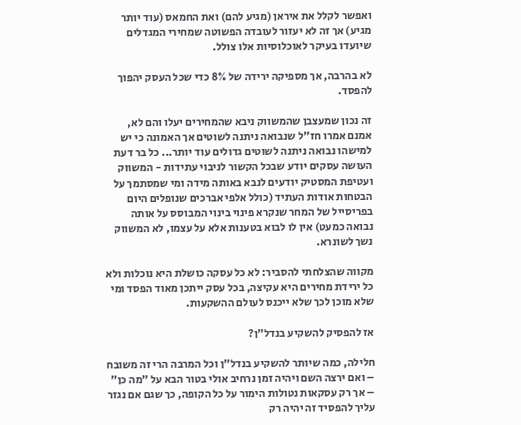ואפשר לקלל את איראן (מגיע להם) ואת החמאס (עוד יותר מגיע) אך זה לא יעזור לעובדה הפשוטה שמחירי המגדלים שיועדו בעיקר לאוכלוסיות אלו צולל.

לא בהרבה, אך מספיקה ירידה של 8% כדי שכל העסק יהפוך להפסד.

זה נכון שמעצבן שהמשווק ניבא שהמחירים יעלו והם לא, אמנם אמרו חז"ל שנבואה ניתנה לשוטים אך האמונה כי יש למישהו נבואה ניתנה לשוטים גדולים עוד יותר... כל בר דעת העושה עסקים יודע שבכל הקשור לניבוי עתידות - המשווק ועטיפת המסטיק יודעים לנבא באותה מידה ומי שמסתמך על הבטחות אודות העתיד (כולל אלפי אברכים שנופלים היום בפריסייל של המחר שנקרא פינוי בינוי המבוסס על אותה נבואה כמעט) אין לו לבוא בטענות אלא על עצמו, לא המשווק נשך לשונרא.

מקווה שהצלחתי להסביר: לא כל עסקה כושלת היא נוכלות ולא כל ירידת מחירים היא עקיצה, בכל עסק ייתכן מאוד הפסד ומי שלא מוכן לכך שלא ייכנס לעולם ההשקעות.

אז להפסיק להשקיע בנדל"ן?

חלילה, כמה שיותר להשקיע בנדל"ן וכל המרבה הרי זה משובח – ואם ירצה השם ויהיה זמן נרחיב אולי בטור הבא על "מה כן" – אך רק עסקאות נטולות הימור על כל הקופה, כך שגם אם נגזר עליך להפסיד זה יהיה רק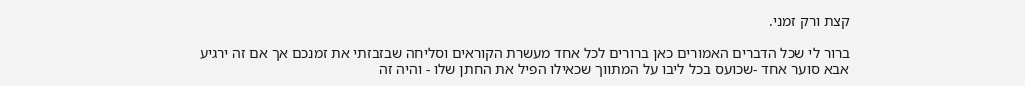קצת ורק זמני.

ברור לי שכל הדברים האמורים כאן ברורים לכל אחד מעשרת הקוראים וסליחה שבזבזתי את זמנכם אך אם זה ירגיע אבא סוער אחד -שכועס בכל ליבו על המתווך שכאילו הפיל את החתן שלו - והיה זה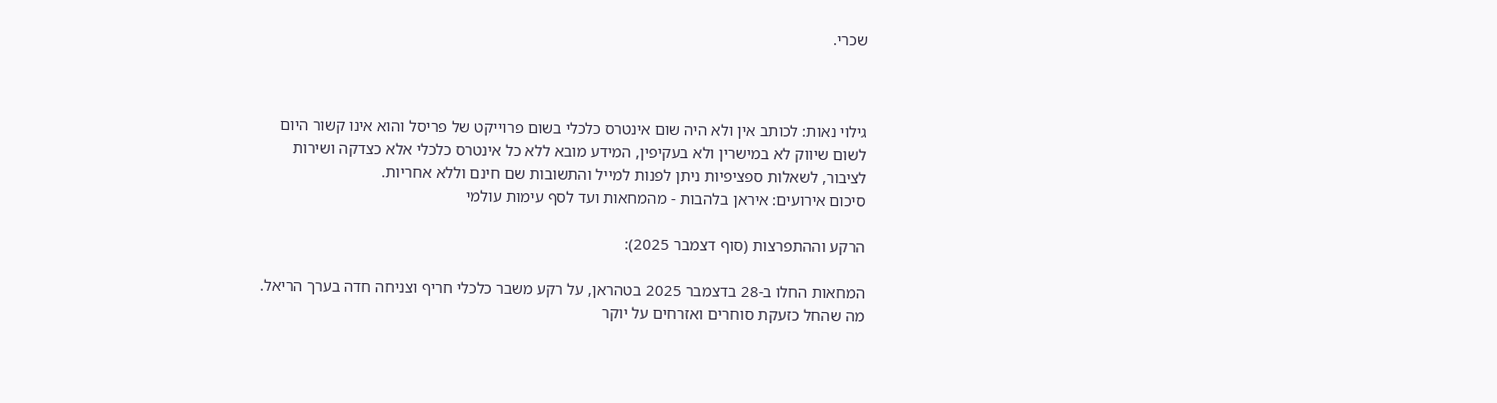שכרי.



גילוי נאות: לכותב אין ולא היה שום אינטרס כלכלי בשום פרוייקט של פריסל והוא אינו קשור היום לשום שיווק לא במישרין ולא בעקיפין, המידע מובא ללא כל אינטרס כלכלי אלא כצדקה ושירות לציבור, לשאלות ספציפיות ניתן לפנות למייל והתשובות שם חינם וללא אחריות.
סיכום אירועים: איראן בלהבות - מהמחאות ועד לסף עימות עולמי

הרקע וההתפרצות (סוף דצמבר 2025):

המחאות החלו ב-28 בדצמבר 2025 בטהראן, על רקע משבר כלכלי חריף וצניחה חדה בערך הריאל. מה שהחל כזעקת סוחרים ואזרחים על יוקר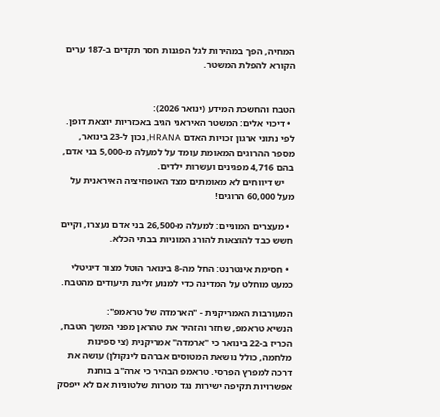המחיה, הפך במהירות לגל הפגנות חסר תקדים ב-187 ערים הקורא להפלת המשטר.


הטבח והחשכת המידע (ינואר 2026):
  • דיכוי אלים: המשטר האיראני הגיב באכזריות יוצאת דופן. לפי נתוני ארגון זכויות האדם HRANA, נכון ל-23 בינואר, מספר ההרוגים המאומת עומד על למעלה מ-5,000 בני אדם, בהם 4,716 מפגינים ועשרות ילדים.
    יש דיווחים לא מאומתים מצד האופוזיציה האיראנית על מעל 60,000 הרוגים!

  • מעצרים המוניים: למעלה מ-26,500 בני אדם נעצרו, וקיים חשש כבד להוצאות להורג המוניות בבתי הכלא.

  • חסימת אינטרנט: החל מה-8 בינואר הוטל מצור דיגיטלי כמעט מוחלט על המדינה כדי למנוע זליגת תיעודים מהטבח.

המעורבות האמריקנית - "הארמדה של טראמפ":
הנשיא טראמפ, שחזר והזהיר את טהראן מפני המשך הטבח, הכריז ב-22 בינואר כי "ארמדה" אמריקנית (צי ספינות מלחמה, כולל נושאת המטוסים אברהם לינקולן) עושה את דרכה למפרץ הפרסי. טראמפ הבהיר כי ארה"ב בוחנת אפשרויות תקיפה ישירות נגד מטרות שלטוניות אם לא ייפסק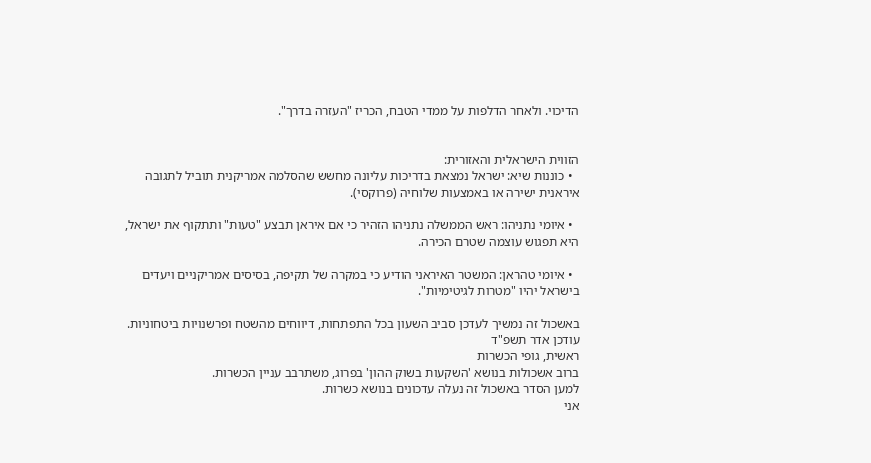הדיכוי. ולאחר הדלפות על ממדי הטבח, הכריז "העזרה בדרך".


הזווית הישראלית והאזורית:
  • כוננות שיא: ישראל נמצאת בדריכות עליונה מחשש שהסלמה אמריקנית תוביל לתגובה איראנית ישירה או באמצעות שלוחיה (פרוקסי).

  • איומי נתניהו: ראש הממשלה נתניהו הזהיר כי אם איראן תבצע "טעות" ותתקוף את ישראל, היא תפגוש עוצמה שטרם הכירה.

  • איומי טהראן: המשטר האיראני הודיע כי במקרה של תקיפה, בסיסים אמריקניים ויעדים בישראל יהיו "מטרות לגיטימיות".

באשכול זה נמשיך לעדכן סביב השעון בכל התפתחות, דיווחים מהשטח ופרשנויות ביטחוניות.
עודכן אדר תשפ"ד
ראשית, גופי הכשרות
ברוב אשכולות בנושא 'השקעות בשוק ההון' בפרוג, משתרבב עניין הכשרות.
למען הסדר באשכול זה נעלה עדכונים בנושא כשרות.
אני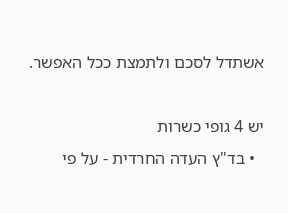אשתדל לסכם ולתמצת ככל האפשר.

יש 4 גופי כשרות
  • בד"ץ העדה החרדית - על פי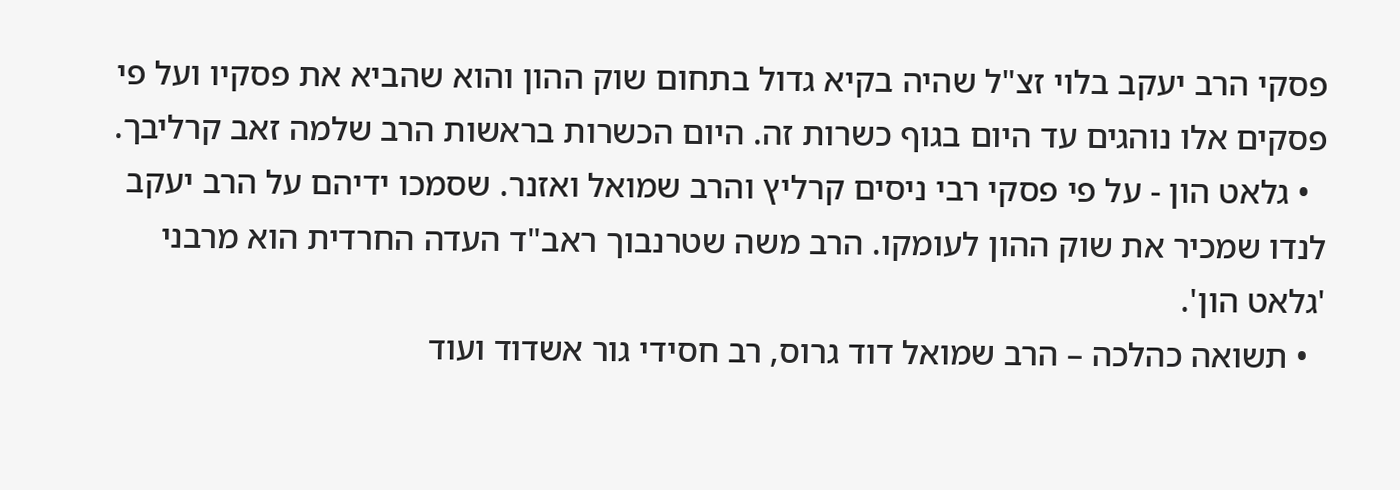פסקי הרב יעקב בלוי זצ"ל שהיה בקיא גדול בתחום שוק ההון והוא שהביא את פסקיו ועל פי פסקים אלו נוהגים עד היום בגוף כשרות זה. היום הכשרות בראשות הרב שלמה זאב קרליבך.
  • גלאט הון - על פי פסקי רבי ניסים קרליץ והרב שמואל ואזנר. שסמכו ידיהם על הרב יעקב לנדו שמכיר את שוק ההון לעומקו. הרב משה שטרנבוך ראב"ד העדה החרדית הוא מרבני 'גלאט הון'.
  • תשואה כהלכה – הרב שמואל דוד גרוס, רב חסידי גור אשדוד ועוד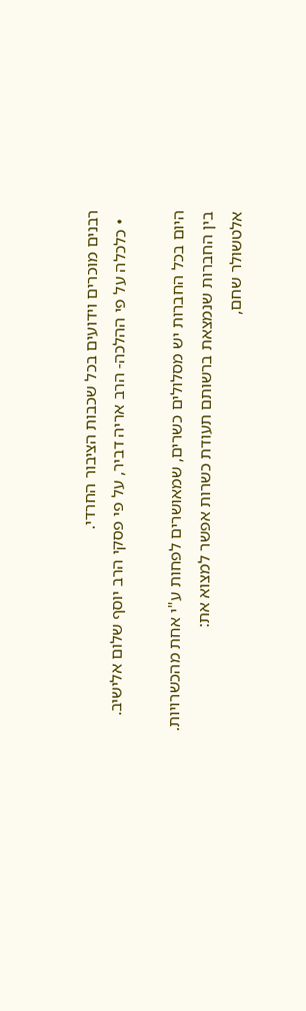רבנים מוכרים וידועים בכל שכבות הציבור החרדי.
  • כלכלה על פי ההלכה- הרב אריה דביר, על פי פסקי הרב יוסף שלום אלישיב.

היום בכל החברות יש מסלולים כשרים, שמאושרים לפחות ע"י אחת מהכשרויות.
בין החברות שנמצאת ברשותם תעודת כשרות אפשר למצוא את:
אלטשולר שחם,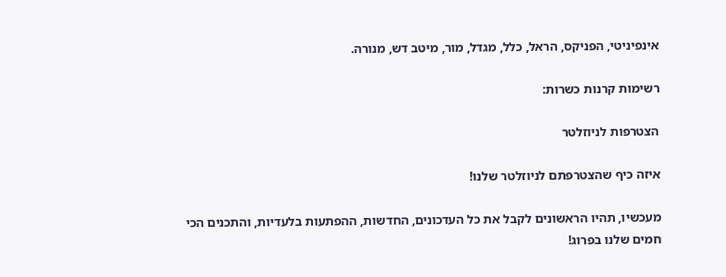אינפיניטי, הפניקס, הראל, כלל, מגדל, מור, מיטב דש, מנורה.

רשימות קרנות כשרות:

הצטרפות לניוזלטר

איזה כיף שהצטרפתם לניוזלטר שלנו!

מעכשיו, תהיו הראשונים לקבל את כל העדכונים, החדשות, ההפתעות בלעדיות, והתכנים הכי חמים שלנו בפרוג!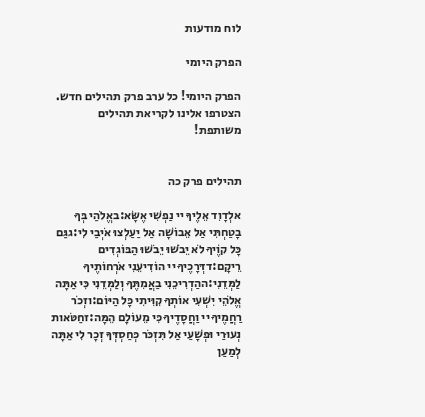לוח מודעות

הפרק היומי

הפרק היומי! כל ערב פרק תהילים חדש. הצטרפו אלינו לקריאת תהילים משותפת!


תהילים פרק כה

אלְדָוִד אֵלֶיךָ יי נַפְשִׁי אֶשָּׂא:באֱלֹהַי בְּךָ בָטַחְתִּי אַל אֵבוֹשָׁה אַל יַעַלְצוּ אֹיְבַי לִי:גגַּם כָּל קוֶֹיךָ לֹא יֵבֹשׁוּ יֵבֹשׁוּ הַבּוֹגְדִים רֵיקָם:דדְּרָכֶיךָ יי הוֹדִיעֵנִי אֹרְחוֹתֶיךָ לַמְּדֵנִי:ההַדְרִיכֵנִי בַאֲמִתֶּךָ וְלַמְּדֵנִי כִּי אַתָּה אֱלֹהֵי יִשְׁעִי אוֹתְךָ קִוִּיתִי כָּל הַיּוֹם:וזְכֹר רַחֲמֶיךָ יי וַחֲסָדֶיךָ כִּי מֵעוֹלָם הֵמָּה:זחַטֹּאות נְעוּרַי וּפְשָׁעַי אַל תִּזְכֹּר כְּחַסְדְּךָ זְכָר לִי אַתָּה לְמַעַן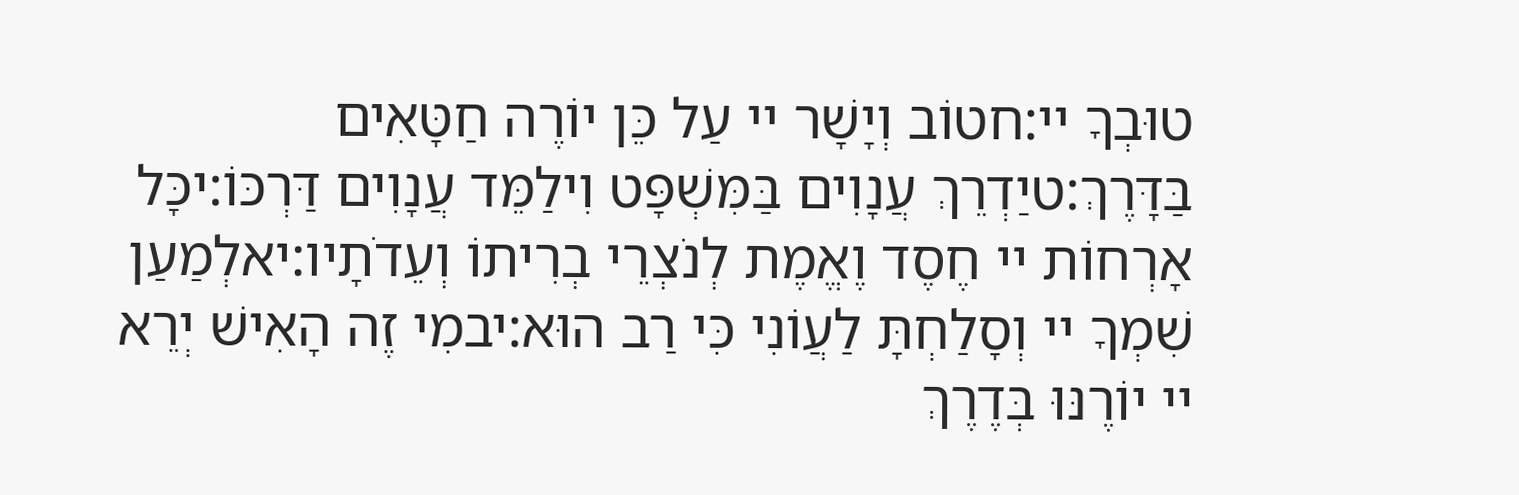טוּבְךָ יי:חטוֹב וְיָשָׁר יי עַל כֵּן יוֹרֶה חַטָּאִים בַּדָּרֶךְ:טיַדְרֵךְ עֲנָוִים בַּמִּשְׁפָּט וִילַמֵּד עֲנָוִים דַּרְכּוֹ:יכָּל אָרְחוֹת יי חֶסֶד וֶאֱמֶת לְנֹצְרֵי בְרִיתוֹ וְעֵדֹתָיו:יאלְמַעַן שִׁמְךָ יי וְסָלַחְתָּ לַעֲוֹנִי כִּי רַב הוּא:יבמִי זֶה הָאִישׁ יְרֵא יי יוֹרֶנּוּ בְּדֶרֶךְ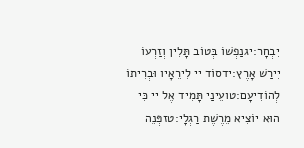יִבְחָר:יגנַפְשׁוֹ בְּטוֹב תָּלִין וְזַרְעוֹ יִירַשׁ אָרֶץ:ידסוֹד יי לִירֵאָיו וּבְרִיתוֹ לְהוֹדִיעָם:טועֵינַי תָּמִיד אֶל יי כִּי הוּא יוֹצִיא מֵרֶשֶׁת רַגְלָי:טזפְּנֵה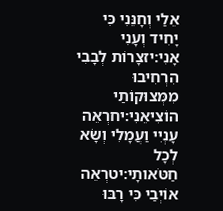אֵלַי וְחָנֵּנִי כִּי יָחִיד וְעָנִי אָנִי:יזצָרוֹת לְבָבִי הִרְחִיבוּ מִמְּצוּקוֹתַי הוֹצִיאֵנִי:יחרְאֵה עָנְיִי וַעֲמָלִי וְשָׂא לְכָל חַטֹּאותָי:יטרְאֵה אוֹיְבַי כִּי רָבּוּ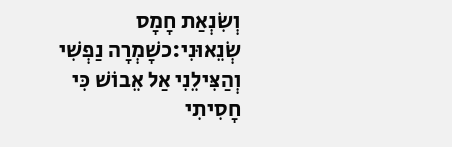וְשִׂנְאַת חָמָס שְׂנֵאוּנִי:כשָׁמְרָה נַפְשִׁי וְהַצִּילֵנִי אַל אֵבוֹשׁ כִּי חָסִיתִי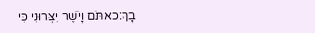בָךְ:כאתֹּם וָיֹשֶׁר יִצְּרוּנִי כִּי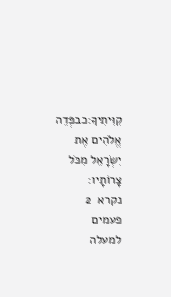קִוִּיתִיךָ:כבפְּדֵה אֱלֹהִים אֶת יִשְׂרָאֵל מִכֹּל צָרוֹתָיו:
נקרא  2  פעמים
למעלה